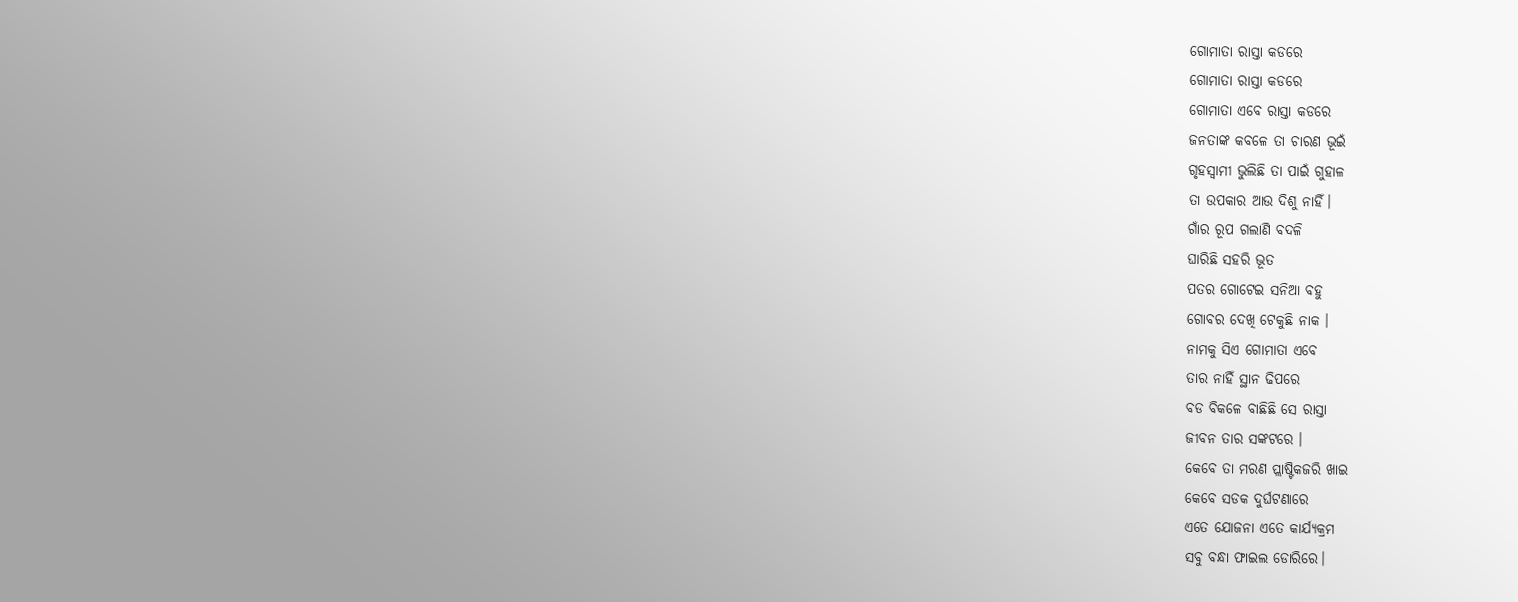ଗୋମାତା ରାସ୍ତା କଡରେ
ଗୋମାତା ରାସ୍ତା କଡରେ
ଗୋମାତା ଏବେ ରାସ୍ତା କଡରେ
ଜନତାଙ୍କ କବଳେ ତା ଚାରଣ ଭୂଇଁ
ଗୃହସ୍ବାମୀ ଭୁଲିଛି ତା ପାଇଁ ଗୁହାଳ
ତା ଉପକାର ଆଉ ଦିଶୁ ନାହିଁ।
ଗାଁର ରୂପ ଗଲାଣି ବଦଳି
ଘାରିଛି ସହରି ଭୂତ
ପତର ଗୋଟେଇ ସନିଆ ବହୁ
ଗୋବର ଦେଖି ଟେକୁଛି ନାକ ।
ନାମକୁ ସିଏ ଗୋମାତା ଏବେ
ତାର ନାହିଁ ସ୍ଥାନ ଢିପରେ
ବଡ ବିକଳେ ବାଛିଛି ସେ ରାସ୍ତା
ଜୀବନ ତାର ସଙ୍କଟରେ ।
କେବେ ତା ମରଣ ପ୍ଲାଷ୍ଟିକଜରି ଖାଇ
କେବେ ସଡକ ଦୁର୍ଘଟଣାରେ
ଏତେ ଯୋଜନା ଏତେ କାର୍ଯ୍ୟକ୍ରମ
ସବୁ ବନ୍ଧା ଫାଇଲ ଡୋରିରେ।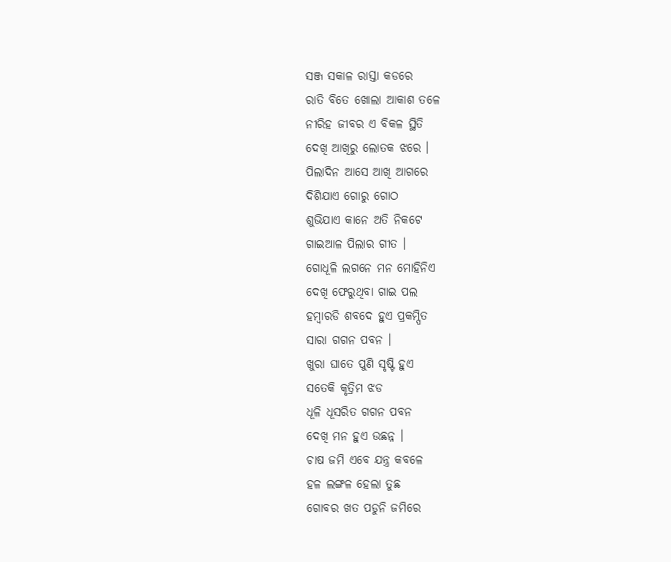ସଞ୍ଜ ସକାଳ ରାସ୍ତା କଡରେ
ରାତି ବିତେ ଖୋଲା ଆକାଶ ତଳେ
ନୀରିହ ଜୀବର ଏ ବିକଳ ସ୍ଥିତି
ଦେଖି ଆଖିରୁ ଲୋତକ ଝରେ ।
ପିଲାଦିନ ଆସେ ଆଖି ଆଗରେ
ଦିଶିଯାଏ ଗୋରୁ ଗୋଠ
ଶୁଭିଯାଏ କାନେ ଅତି ନିକଟେ
ଗାଇଆଳ ପିଲାର ଗୀତ ।
ଗୋଧୂଳି ଲଗନେ ମନ ମୋହିନିଏ
ଦେଖି ଫେରୁଥିବା ଗାଇ ପଲ
ହମ୍ବାରଡି ଶବଦେ ହୁଏ ପ୍ରକମ୍ପିତ
ସାରା ଗଗନ ପବନ ।
ଖୁରା ଘାତେ ପୁଣି ସୃଷ୍ଟି ହୁଏ
ସତେକି କୃତ୍ରିମ ଝଡ
ଧୂଳି ଧୂସରିତ ଗଗନ ପବନ
ଦେଖି ମନ ହୁଏ ଉଛନ୍ନ ।
ଚାଷ ଜମି ଏବେ ଯନ୍ତ୍ର କବଳେ
ହଳ ଲଙ୍ଗଳ ହେଲା ତୁଛ
ଗୋବର ଖତ ପଡୁନି ଜମିରେ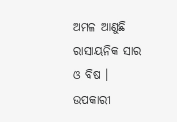ଅମଳ ଆଣୁଛି ରାସାୟନିକ ସାର ଓ ବିଷ ।
ଉପକାରୀ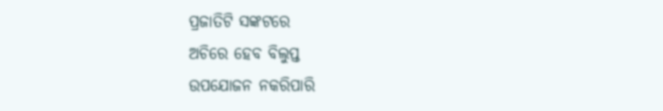ପ୍ରଜାତିଟି ସଙ୍କଟରେ
ଅଚିରେ ହେବ ବିଲୁପ୍ତ
ଉପଯୋଜନ ନକରିପାରି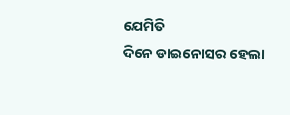ଯେମିତି
ଦିନେ ଡାଇନୋସର ହେଲା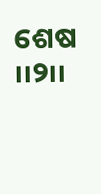ଶେଷ ୲୲୨୲୲